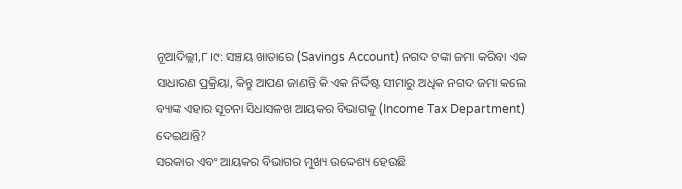ନୂଆଦିଲ୍ଲୀ,୮।୯: ସଞ୍ଚୟ ଖାତାରେ (Savings Account) ନଗଦ ଟଙ୍କା ଜମା କରିବା ଏକ ସାଧାରଣ ପ୍ରକ୍ରିୟା, କିନ୍ତୁ ଆପଣ ଜାଣନ୍ତି କି ଏକ ନିର୍ଦ୍ଦିଷ୍ଟ ସୀମାରୁ ଅଧିକ ନଗଦ ଜମା କଲେ ବ୍ୟାଙ୍କ ଏହାର ସୂଚନା ସିଧାସଳଖ ଆୟକର ବିଭାଗକୁ (Income Tax Department) ଦେଇଥାନ୍ତି?
ସରକାର ଏବଂ ଆୟକର ବିଭାଗର ମୁଖ୍ୟ ଉଦ୍ଦେଶ୍ୟ ହେଉଛି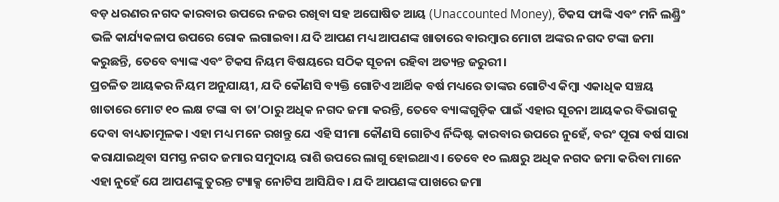ବଡ଼ ଧରଣର ନଗଦ କାରବାର ଉପରେ ନଜର ରଖିବା ସହ ଅଘୋଷିତ ଆୟ (Unaccounted Money), ଟିକସ ଫାଙ୍କି ଏବଂ ମନି ଲଣ୍ଡ୍ରିଂ ଭଳି କାର୍ଯ୍ୟକଳାପ ଉପରେ ରୋକ ଲଗାଇବା। ଯଦି ଆପଣ ମଧ୍ୟ ଆପଣଙ୍କ ଖାତାରେ ବାରମ୍ୱାର ମୋଟା ଅଙ୍କର ନଗଦ ଟଙ୍କା ଜମା କରୁଛନ୍ତି, ତେବେ ବ୍ୟାଙ୍କ ଏବଂ ଟିକସ ନିୟମ ବିଷୟରେ ସଠିକ ସୂଚନା ରହିବା ଅତ୍ୟନ୍ତ ଜରୁରୀ।
ପ୍ରଚଳିତ ଆୟକର ନିୟମ ଅନୁଯାୟୀ, ଯଦି କୌଣସି ବ୍ୟକ୍ତି ଗୋଟିଏ ଆର୍ଥିକ ବର୍ଷ ମଧ୍ୟରେ ତାଙ୍କର ଗୋଟିଏ କିମ୍ୱା ଏକାଧିକ ସଞ୍ଚୟ ଖାତାରେ ମୋଟ ୧୦ ଲକ୍ଷ ଟଙ୍କା ବା ତା’ଠାରୁ ଅଧିକ ନଗଦ ଜମା କରନ୍ତି, ତେବେ ବ୍ୟାଙ୍କଗୁଡ଼ିକ ପାଇଁ ଏହାର ସୂଚନା ଆୟକର ବିଭାଗକୁ ଦେବା ବାଧ୍ୟତାମୂଳକ। ଏହା ମଧ୍ୟ ମନେ ରଖନ୍ତୁ ଯେ ଏହି ସୀମା କୌଣସି ଗୋଟିଏ ର୍ନିଦ୍ଦିଷ୍ଟ କାରବାର ଉପରେ ନୁହେଁ, ବରଂ ପୂରା ବର୍ଷ ସାରା କରାଯାଇଥିବା ସମସ୍ତ ନଗଦ ଜମାର ସମୁଦାୟ ରାଶି ଉପରେ ଲାଗୁ ହୋଇଥାଏ। ତେବେ ୧୦ ଲକ୍ଷରୁ ଅଧିକ ନଗଦ ଜମା କରିବା ମାନେ ଏହା ନୁହେଁ ଯେ ଆପଣଙ୍କୁ ତୁରନ୍ତ ଟ୍ୟାକ୍ସ ନୋଟିସ ଆସିଯିବ। ଯଦି ଆପଣଙ୍କ ପାଖରେ ଜମା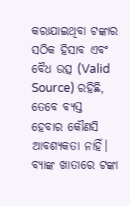କରାଯାଇଥିବା ଟଙ୍କାର ସଠିକ ହିସାବ ଏବଂ ବୈଧ ଉତ୍ସ (Valid Source) ରହିଛି, ତେବେ ବ୍ୟସ୍ତ ହେବାର କୌଣସି ଆବଶ୍ୟକତା ନାହିଁ।
ବ୍ୟାଙ୍କ ଖାତାରେ ଟଙ୍କା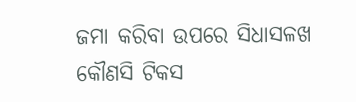ଜମା କରିବା ଉପରେ ସିଧାସଳଖ କୌଣସି ଟିକସ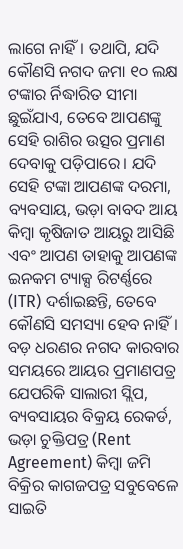ଲାଗେ ନାହିଁ। ତଥାପି, ଯଦି କୌଣସି ନଗଦ ଜମା ୧୦ ଲକ୍ଷ ଟଙ୍କାର ର୍ନିଦ୍ଧାରିତ ସୀମା ଛୁଇଁଯାଏ, ତେବେ ଆପଣଙ୍କୁ ସେହି ରାଶିର ଉତ୍ସର ପ୍ରମାଣ ଦେବାକୁ ପଡ଼ିପାରେ। ଯଦି ସେହି ଟଙ୍କା ଆପଣଙ୍କ ଦରମା, ବ୍ୟବସାୟ, ଭଡ଼ା ବାବଦ ଆୟ କିମ୍ୱା କୃଷିଜାତ ଆୟରୁ ଆସିଛି ଏବଂ ଆପଣ ତାହାକୁ ଆପଣଙ୍କ ଇନକମ ଟ୍ୟାକ୍ସ ରିଟର୍ଣ୍ଣରେ (ITR) ଦର୍ଶାଇଛନ୍ତି, ତେବେ କୌଣସି ସମସ୍ୟା ହେବ ନାହିଁ। ବଡ଼ ଧରଣର ନଗଦ କାରବାର ସମୟରେ ଆୟର ପ୍ରମାଣପତ୍ର ଯେପରିକି ସାଲାରୀ ସ୍ଲିପ, ବ୍ୟବସାୟର ବିକ୍ରୟ ରେକର୍ଡ, ଭଡ଼ା ଚୁକ୍ତିପତ୍ର (Rent Agreement) କିମ୍ୱା ଜମି ବିକ୍ରିର କାଗଜପତ୍ର ସବୁବେଳେ ସାଇତି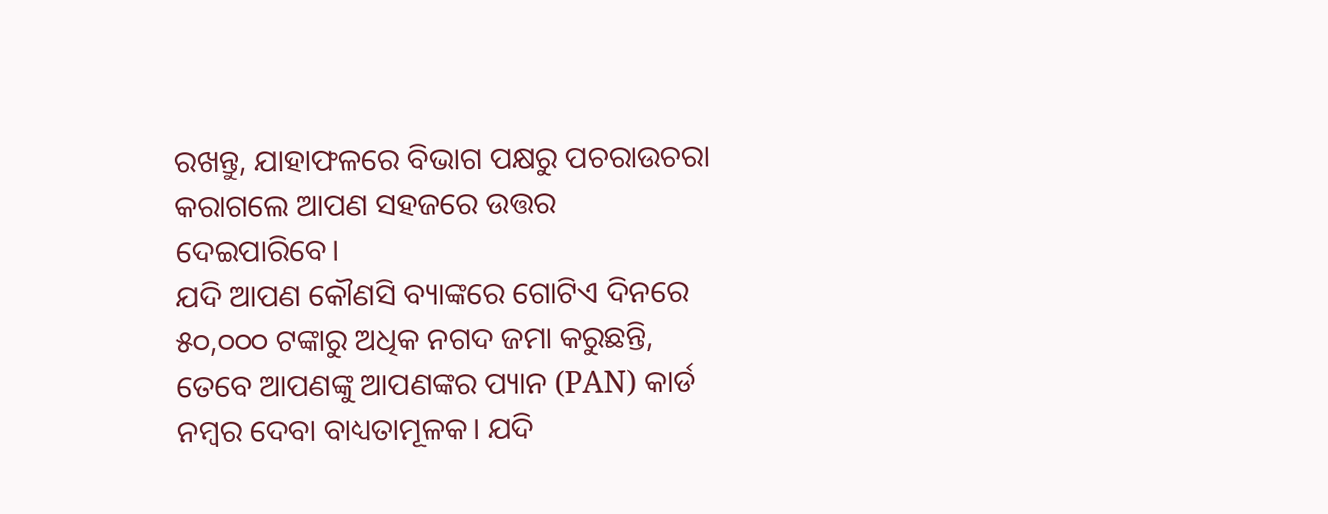ରଖନ୍ତୁ, ଯାହାଫଳରେ ବିଭାଗ ପକ୍ଷରୁ ପଚରାଉଚରା କରାଗଲେ ଆପଣ ସହଜରେ ଉତ୍ତର ଦେଇପାରିବେ।
ଯଦି ଆପଣ କୌଣସି ବ୍ୟାଙ୍କରେ ଗୋଟିଏ ଦିନରେ ୫୦,୦୦୦ ଟଙ୍କାରୁ ଅଧିକ ନଗଦ ଜମା କରୁଛନ୍ତି, ତେବେ ଆପଣଙ୍କୁ ଆପଣଙ୍କର ପ୍ୟାନ (PAN) କାର୍ଡ ନମ୍ୱର ଦେବା ବାଧ୍ୟତାମୂଳକ। ଯଦି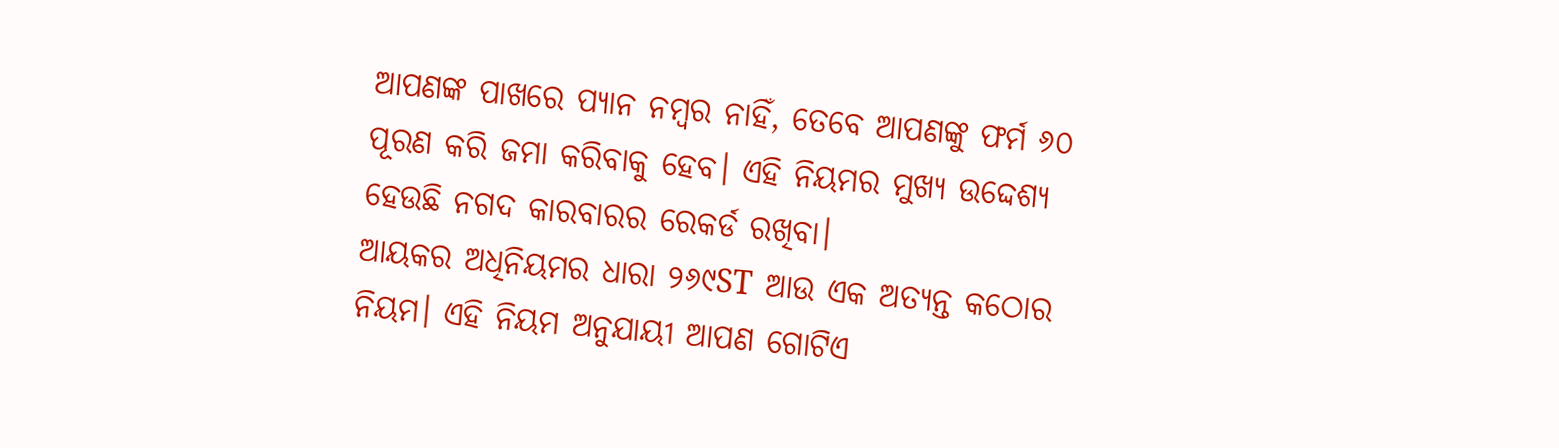ଆପଣଙ୍କ ପାଖରେ ପ୍ୟାନ ନମ୍ୱର ନାହିଁ, ତେବେ ଆପଣଙ୍କୁ ଫର୍ମ ୬୦ ପୂରଣ କରି ଜମା କରିବାକୁ ହେବ। ଏହି ନିୟମର ମୁଖ୍ୟ ଉଦ୍ଦେଶ୍ୟ ହେଉଛି ନଗଦ କାରବାରର ରେକର୍ଡ ରଖିବା।
ଆୟକର ଅଧିନିୟମର ଧାରା ୨୬୯ST ଆଉ ଏକ ଅତ୍ୟନ୍ତ କଠୋର ନିୟମ। ଏହି ନିୟମ ଅନୁଯାୟୀ ଆପଣ ଗୋଟିଏ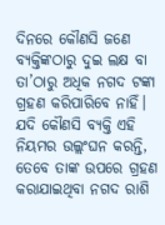ଦିନରେ କୌଣସି ଜଣେ ବ୍ୟକ୍ତିଙ୍କଠାରୁ ଦୁଇ ଲକ୍ଷ ବା ତା’ଠାରୁ ଅଧିକ ନଗଦ ଟଙ୍କା ଗ୍ରହଣ କରିପାରିବେ ନାହିଁ। ଯଦି କୌଣସି ବ୍ୟକ୍ତି ଏହି ନିୟମର ଉଲ୍ଲଂଘନ କରନ୍ତି, ତେବେ ତାଙ୍କ ଉପରେ ଗ୍ରହଣ କରାଯାଇଥିବା ନଗଦ ରାଶି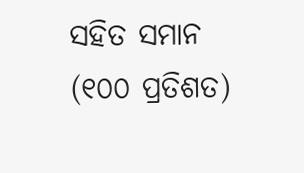ସହିତ ସମାନ (୧୦୦ ପ୍ରତିଶତ)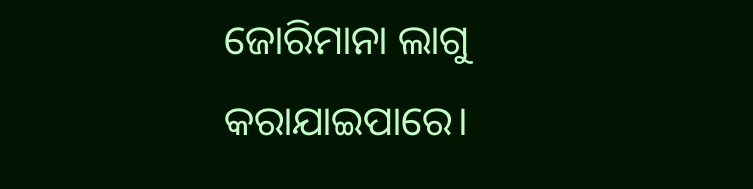ଜୋରିମାନା ଲାଗୁ କରାଯାଇପାରେ।